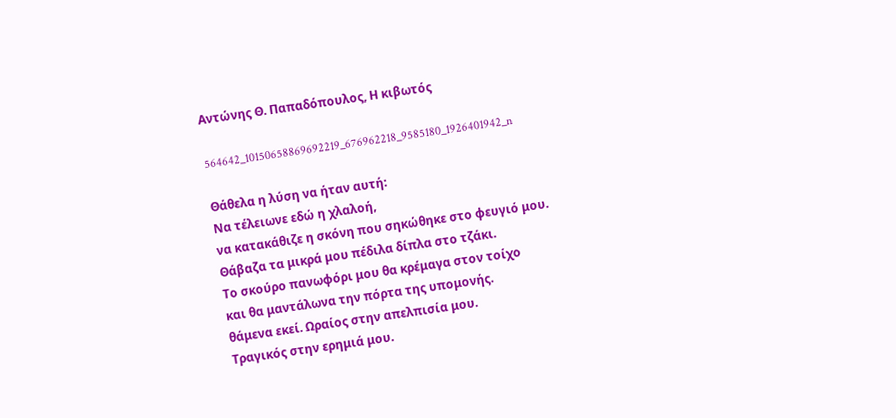Αντώνης Θ. Παπαδόπουλος, Η κιβωτός

564642_10150658869692219_676962218_9585180_1926401942_n

Θάθελα η λύση να ήταν αυτή:
Να τέλειωνε εδώ η χλαλοή,
να κατακάθιζε η σκόνη που σηκώθηκε στο φευγιό μου.
Θάβαζα τα μικρά μου πέδιλα δίπλα στο τζάκι.
Το σκούρο πανωφόρι μου θα κρέμαγα στον τοίχο
και θα μαντάλωνα την πόρτα της υπομονής.
θάμενα εκεί. Ωραίος στην απελπισία μου.
Τραγικός στην ερημιά μου.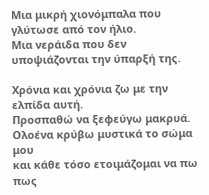Μια μικρή χιονόμπαλα που γλύτωσε από τον ήλιο.
Μια νεράιδα που δεν υποψιάζονται την ύπαρξή της.

Χρόνια και χρόνια ζω με την ελπίδα αυτή.
Προσπαθώ να ξεφεύγω μακρυά.
Ολοένα κρύβω μυστικά το σώμα μου
και κάθε τόσο ετοιμάζομαι να πω πως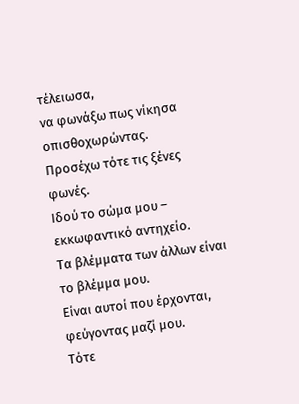τέλειωσα,
να φωνάξω πως νίκησα οπισθοχωρώντας.
Προσέχω τότε τις ξένες φωνές.
Ιδού το σώμα μου – εκκωφαντικό αντηχείο.
Τα βλέμματα των άλλων είναι το βλέμμα μου.
Είναι αυτοί που έρχονται, φεύγοντας μαζί μου.
Τότε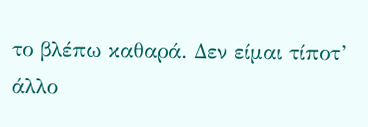το βλέπω καθαρά. Δεν είμαι τίποτ’ άλλο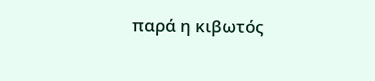παρά η κιβωτός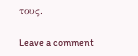τους.

Leave a comment